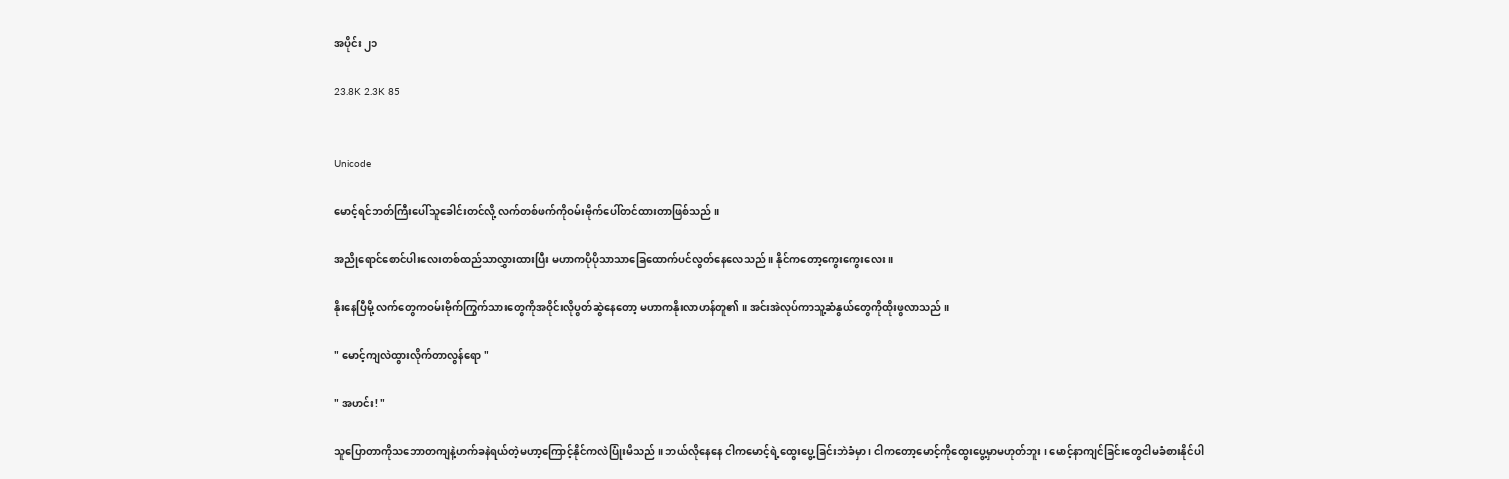အပိုင်း ၂၁

23.8K 2.3K 85


Unicode

မောင့်ရင်ဘတ်ကြီးပေါ်သူခေါင်းတင်လို့ လက်တစ်ဖက်ကိုဝမ်းဗိုက်ပေါ်တင်ထားတာဖြစ်သည် ။

အညိုရောင်စောင်ပါးလေးတစ်ထည်သာလွှားထားပြီး မဟာကပိုပိုသာသာခြေထောက်ပင်လွတ်နေလေသည် ။ နိုင်ကတော့ကွေးကွေးလေး ။

နိုးနေပြီမို့ လက်တွေကဝမ်းဗိုက်ကြွက်သားတွေကိုအဝိုင်းလိုပွတ်ဆွဲနေတော့ မဟာကနိုးလာဟန်တူ၏ ။ အင်းအဲလုပ်ကာသူ့ဆံနွယ်တွေကိုထိုးဖွလာသည် ။

" မောင့်ကျလဲထွားလိုက်တာလွန်ရော "

" အဟင်း! "

သူပြောတာကိုသဘောတကျနဲ့ဟက်ခနဲရယ်တဲ့မဟာ့ကြောင့်နိုင်ကလဲပြုံးမိသည် ။ ဘယ်လိုနေနေ ငါကမောင့်ရဲ့ထွေးပွေ့ခြင်းဘဲခံမှာ ၊ ငါကတော့မောင့်ကိုထွေးပွေ့မှာမဟုတ်ဘူး ၊ မောင့်နာကျင်ခြင်းတွေငါမခံစားနိုင်ပါ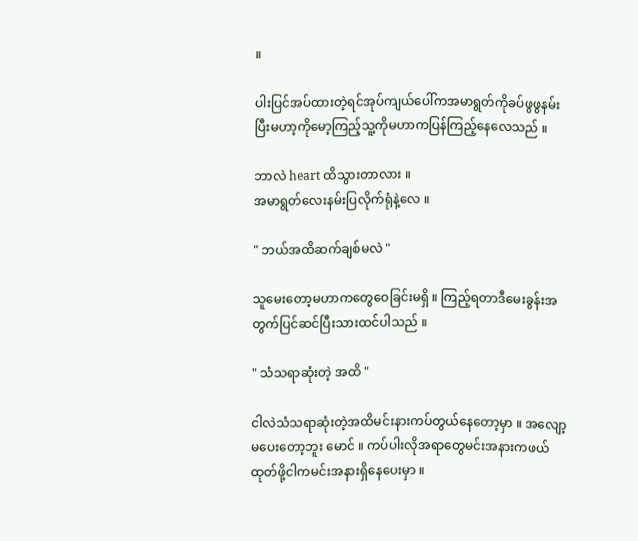။

ပါးပြင်အပ်ထားတဲ့ရင်အုပ်ကျယ်ပေါ်ကအမာရွတ်ကိုခပ်ဖွဖွနမ်းပြီးမဟာ့ကိုမော့ကြည့်သူ့ကိုမဟာကပြန်ကြည့်နေလေသည် ။

ဘာလဲ heart ထိသွားတာလား ။
အမာရွတ်လေးနမ်းပြလိုက်ရုံနဲ့လေ ။

" ဘယ်အထိဆက်ချစ်မလဲ "

သူမေးတော့မဟာကတွေဝေခြင်းမရှိ ။ ကြည့်ရတာဒီမေးခွန်းအတွက်ပြင်ဆင်ပြီးသားထင်ပါသည် ။

" သံသရာဆုံးတဲ့ အထိ "

ငါလဲသံသရာဆုံးတဲ့အထိမင်းနားကပ်တွယ်နေတော့မှာ ။ အလျော့မပေးတော့ဘူး မောင် ။ ကပ်ပါးလိုအရာတွေမင်းအနားကဖယ်ထုတ်ဖို့ငါကမင်းအနားရှိနေပေးမှာ ။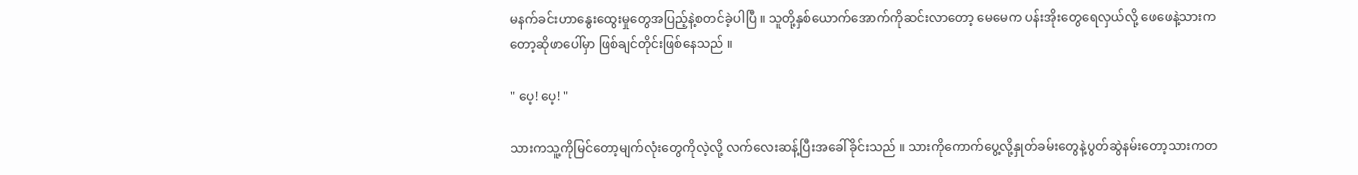မနက်ခင်းဟာနွေးထွေးမှုတွေအပြည့်နဲ့စတင်ခဲ့ပါပြီ ။ သူတို့နှစ်ယောက်အောက်ကိုဆင်းလာတော့ မေမေက ပန်းအိုးတွေရေလှယ်လို့ ဖေဖေနဲ့သားကတော့ဆိုဖာပေါ်မှာ ဖြစ်ချင်တိုင်းဖြစ်နေသည် ။

" ပေ့! ပေ့! "

သားကသူ့ကိုမြင်တော့မျက်လုံးတွေကိုလဲ့လို့ လက်လေးဆန့်ပြီးအခေါ်ခိုင်းသည် ။ သားကိုကောက်ပွေ့လို့နှုတ်ခမ်းတွေနဲ့ပွတ်ဆွဲနမ်းတော့သားကတ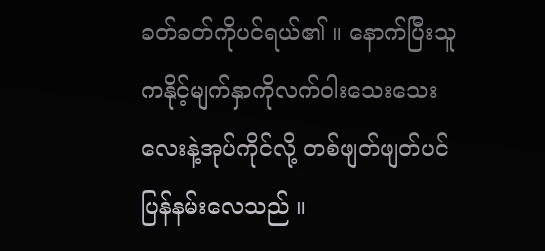ခတ်ခတ်ကိုပင်ရယ်၏ ။ နောက်ပြီးသူကနိုင့်မျက်နှာကိုလက်ဝါးသေးသေးလေးနဲ့အုပ်ကိုင်လို့ တစ်ဖျတ်ဖျတ်ပင်ပြန်နမ်းလေသည် ။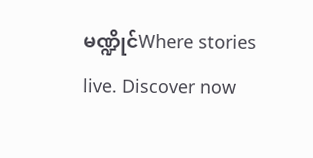မဏ္ဍိုင်Where stories live. Discover now